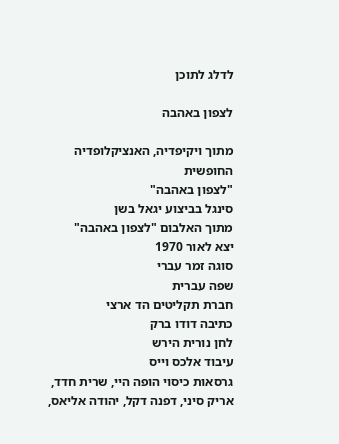לדלג לתוכן

לצפון באהבה

מתוך ויקיפדיה, האנציקלופדיה החופשית
"לצפון באהבה"
סינגל בביצוע יגאל בשן
מתוך האלבום "לצפון באהבה"
יצא לאור 1970
סוגה זמר עברי
שפה עברית
חברת תקליטים הד ארצי
כתיבה דודו ברק
לחן נורית הירש
עיבוד אלכס וייס
גרסאות כיסוי הופה היי, שרית חדד, אריק סיני, דפנה דקל, יהודה אליאס,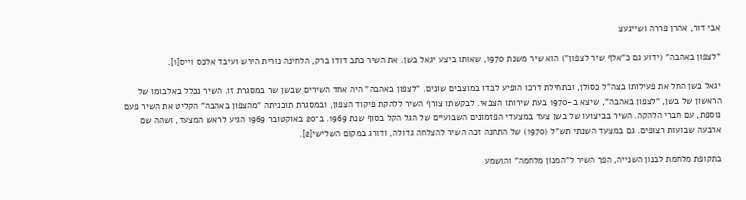אבי דור, אהרן פררה ושייגעצ

"לצפון באהבה" (ידוע גם כ"אלף שיר לצפון") הוא שיר משנת 1970, שאותו ביצע יגאל בשן. את השיר כתב דודו ברק, הלחינה נורית הירש ועיבד אלכס וייס[1].

יגאל בשן החל את פעילותו בצה"ל כסולן, ובתחילת דרכו הופיע לבדו במוצבים שונים. "לצפון באהבה" היה אחד השירים שבשן שר במסגרת זו. השיר נכלל באלבומו של הראשון של בשן, "לצפון באהבה", שיצא ב-1970 בעת שירותו הצבאי. לבקשתו צורף השיר ללהקת פיקוד הצפון, ובמסגרת תוכניתה "מהצפון באהבה" הקליט את השיר פעם נוספת, עם חברי הלהקה. השיר בביצועו של בשן צעד במצעדי הפזמונים השבועיים של הגל הקל בסוף שנת 1969. ב־20 באוקטובר 1969 הגיע לראש המצעד, ושהה שם ארבעה שבועות רצופים. גם במצעד השנתי תש"ל (1970) של התחנה זכה השיר להצלחה גדולה, ודורג במקום השלישי[2].

בתקופת מלחמת לבנון השנייה, הפך השיר ל"המנון מלחמה" והושמע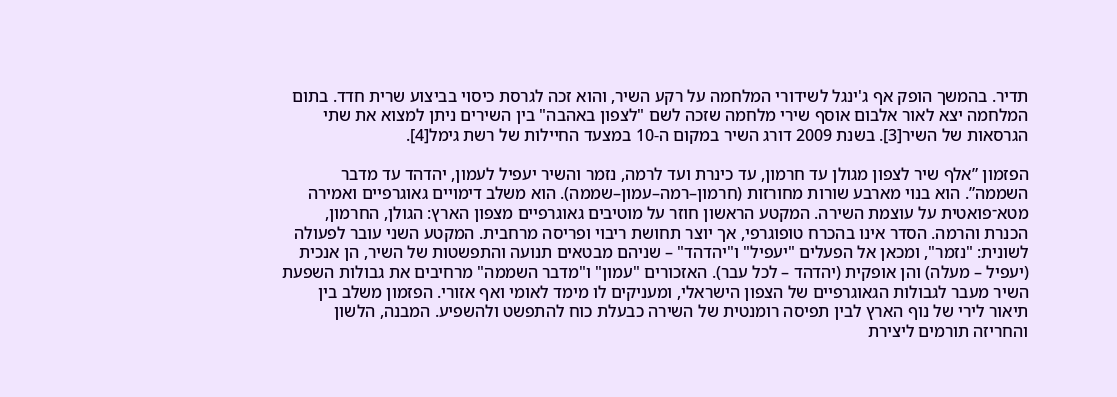תדיר. בהמשך הופק אף ג'ינגל לשידורי המלחמה על רקע השיר, והוא זכה לגרסת כיסוי בביצוע שרית חדד. בתום המלחמה יצא לאור אלבום אוסף שירי מלחמה שזכה לשם "לצפון באהבה" בין השירים ניתן למצוא את שתי הגרסאות של השיר[3]. בשנת 2009 דורג השיר במקום ה-10 במצעד החיילות של רשת גימל[4].

הפזמון ”אלף שיר לצפון מגולן עד חרמון, עד כינרת ועד לרמה, נזמר והשיר יעפיל לעמון, יהדהד עד מדבר השממה”. הוא בנוי מארבע שורות מחורזות (חרמון–רמה–עמון–שממה). הוא משלב דימויים גאוגרפיים ואמירה מטא־פואטית על עוצמת השירה. המקטע הראשון חוזר על מוטיבים גאוגרפיים מצפון הארץ: הגולן, החרמון, הכנרת והרמה. הסדר אינו בהכרח טופוגרפי, אך יוצר תחושת ריבוי ופריסה מרחבית. המקטע השני עובר לפעולה לשונית: "נזמר", ומכאן אל הפעלים "יעפיל" ו"יהדהד" – שניהם מבטאים תנועה והתפשטות של השיר, הן אנכית (יעפיל – מעלה) והן אופקית (יהדהד – לכל עבר). האזכורים "עמון" ו"מדבר השממה" מרחיבים את גבולות השפעת השיר מעבר לגבולות הגאוגרפיים של הצפון הישראלי, ומעניקים לו מימד לאומי ואף אזורי. הפזמון משלב בין תיאור לירי של נוף הארץ לבין תפיסה רומנטית של השירה כבעלת כוח להתפשט ולהשפיע. המבנה, הלשון והחריזה תורמים ליצירת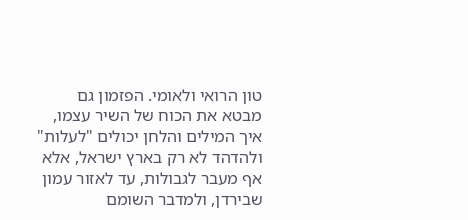טון הרואי ולאומי. הפזמון גם מבטא את הכוח של השיר עצמו, איך המילים והלחן יכולים "לעלות" ולהדהד לא רק בארץ ישראל, אלא אף מעבר לגבולות, עד לאזור עמון שבירדן, ולמדבר השומם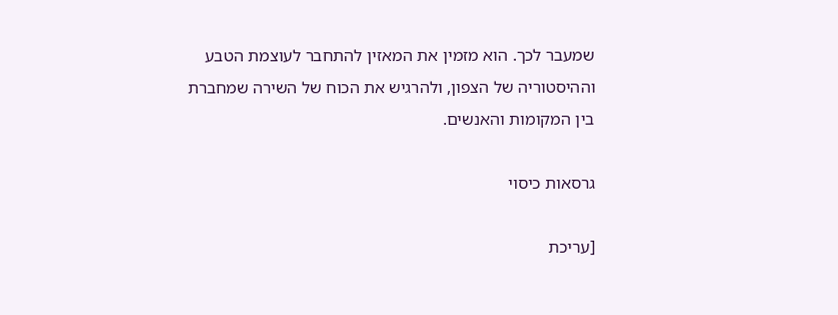שמעבר לכך. הוא מזמין את המאזין להתחבר לעוצמת הטבע וההיסטוריה של הצפון, ולהרגיש את הכוח של השירה שמחברת בין המקומות והאנשים.

גרסאות כיסוי

[עריכת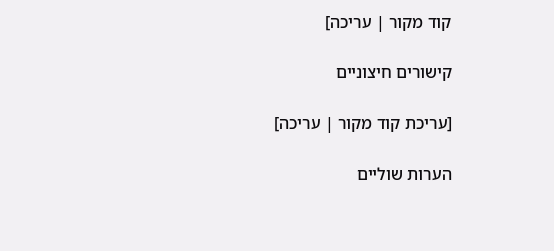קוד מקור | עריכה]

קישורים חיצוניים

[עריכת קוד מקור | עריכה]

הערות שוליים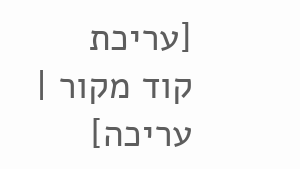[עריכת קוד מקור | עריכה]